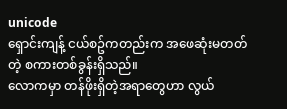unicode
ရှောင်းကျန့် ငယ်စဥ်ကတည်းက အဖေဆုံးမတတ်တဲ့ စကားတစ်ခွန်းရှိသည်။
လောကမှာ တန်ဖိုးရှိတဲ့အရာတွေဟာ လွယ်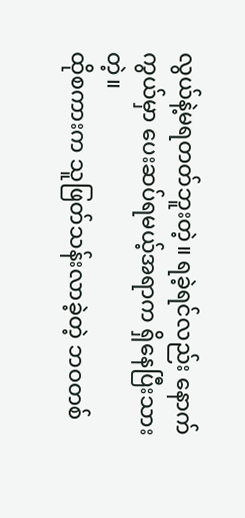လွယ်နဲ့မရတတ်ဘူးတဲ့။ ရခဲ့ရင်လည်း နောက်ကွယ်မှာ ပေးဆပ်ရမယ့်အရာက ရှိနေပြီးသားတဲ့။
ထိုစကားက သူဖြတ်သန်းလာခဲ့တဲ့ ဘဝတစ်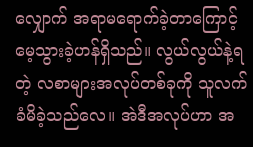လျှောက် အရာမရောက်ခဲ့တာကြောင့် မေ့သွားခဲ့ဟန်ရှိသည်။ လွယ်လွယ်နဲ့ရတဲ့ လစာများအလုပ်တစ်ခုကို သူလက်ခံမိခဲ့သည်လေ။ အဲဒီအလုပ်ဟာ အ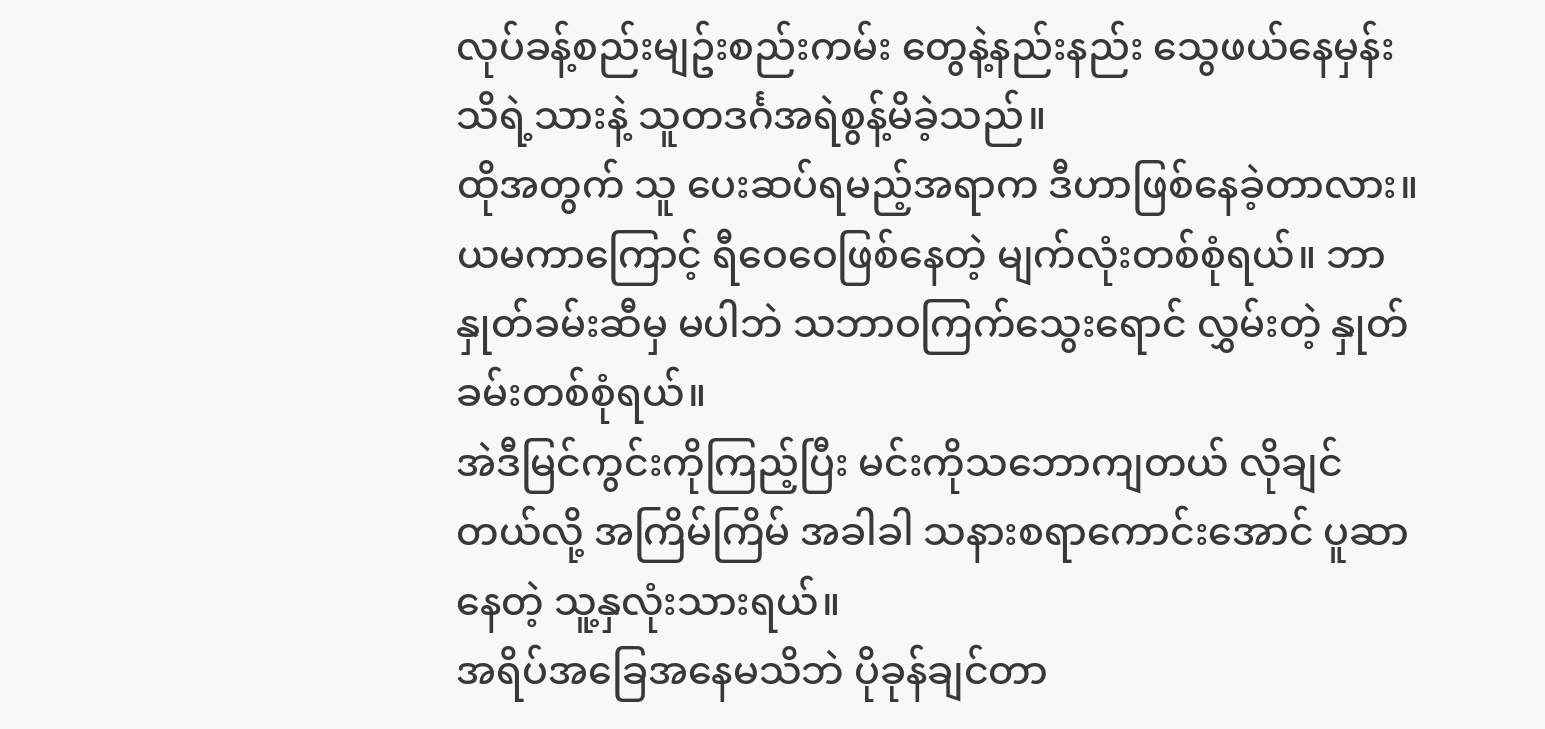လုပ်ခန့်စည်းမျဥ်းစည်းကမ်း တွေနဲ့နည်းနည်း သွေဖယ်နေမှန်း သိရဲ့သားနဲ့ သူတဒင်္ဂအရဲစွန့်မိခဲ့သည်။
ထိုအတွက် သူ ပေးဆပ်ရမည့်အရာက ဒီဟာဖြစ်နေခဲ့တာလား။
ယမကာကြောင့် ရီဝေဝေဖြစ်နေတဲ့ မျက်လုံးတစ်စုံရယ်။ ဘာနှုတ်ခမ်းဆီမှ မပါဘဲ သဘာဝကြက်သွေးရောင် လွှမ်းတဲ့ နှုတ်ခမ်းတစ်စုံရယ်။
အဲဒီမြင်ကွင်းကိုကြည့်ပြီး မင်းကိုသဘောကျတယ် လိုချင်တယ်လို့ အကြိမ်ကြိမ် အခါခါ သနားစရာကောင်းအောင် ပူဆာနေတဲ့ သူ့နှလုံးသားရယ်။
အရိပ်အခြေအနေမသိဘဲ ပိုခုန်ချင်တာ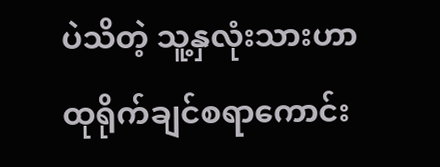ပဲသိတဲ့ သူ့နှလုံးသားဟာ ထုရိုက်ချင်စရာကောင်း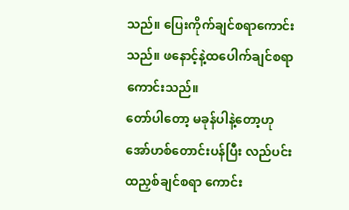သည်။ ပြေးကိုက်ချင်စရာကောင်းသည်။ ဖနောင့်နဲ့ထပေါက်ချင်စရာကောင်းသည်။
တော်ပါတော့ မခုန်ပါနဲ့တော့ဟု အော်ဟစ်တောင်းပန်ပြီး လည်ပင်းထညှစ်ချင်စရာ ကောင်း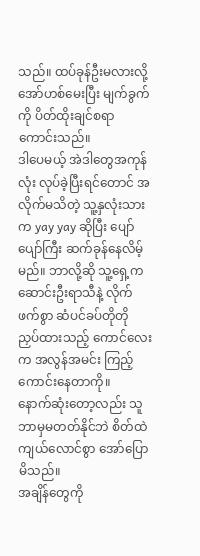သည်။ ထပ်ခုန်ဦးမလားလို့ အော်ဟစ်မေးပြီး မျက်ခွက်ကို ပိတ်ထိုးချင်စရာကောင်းသည်။
ဒါပေမယ့် အဲဒါတွေအကုန်လုံး လုပ်ခဲ့ပြီးရင်တောင် အလိုက်မသိတဲ့ သူ့နှလုံးသားက yay yay ဆိုပြီး ပျော်ပျော်ကြီး ဆက်ခုန်နေလိမ့်မည်။ ဘာလို့ဆို သူ့ရှေ့က ဆောင်းဦးရာသီနဲ့ လိုက်ဖက်စွာ ဆံပင်ခပ်တိုတို ညှပ်ထားသည့် ကောင်လေးက အလွန်အမင်း ကြည့်ကောင်းနေတာကို။
နောက်ဆုံးတော့လည်း သူဘာမှမတတ်နိုင်ဘဲ စိတ်ထဲ ကျယ်လောင်စွာ အော်ပြောမိသည်။
အချိန်တွေကို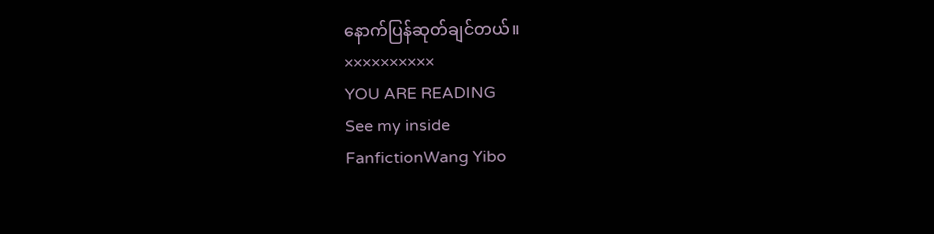နောက်ပြန်ဆုတ်ချင်တယ်။
××××××××××
YOU ARE READING
See my inside
FanfictionWang Yibo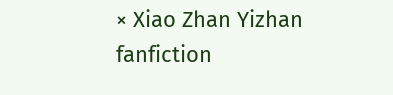× Xiao Zhan Yizhan fanfiction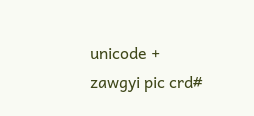unicode + zawgyi pic crd#